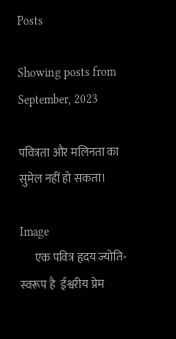Posts

Showing posts from September, 2023

पवित्रता और मलिनता का सुमेल नहीं हो सकता।

Image
      एक पवित्र हृदय ज्योति-स्वरूप है  ईश्वरीय प्रेम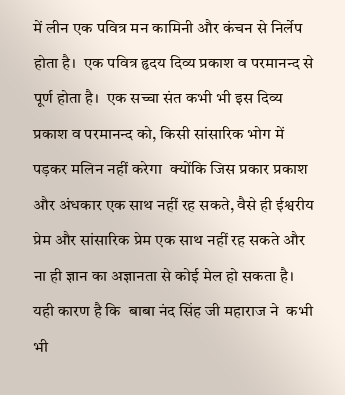में लीन एक पवित्र मन कामिनी और कंचन से निर्लेप होता है।  एक पवित्र हृदय दिव्य प्रकाश व परमानन्द से पूर्ण होता है।  एक सच्चा संत कभी भी इस दिव्य प्रकाश व परमानन्द को, किसी सांसारिक भोग में पड़कर मलिन नहीं करेगा  क्योंकि जिस प्रकार प्रकाश और अंधकार एक साथ नहीं रह सकते, वैसे ही ईश्वरीय प्रेम और सांसारिक प्रेम एक साथ नहीं रह सकते और ना ही ज्ञान का अज्ञानता से कोई मेल हो सकता है।  यही कारण है कि  बाबा नंद सिंह जी महाराज ने  कभी भी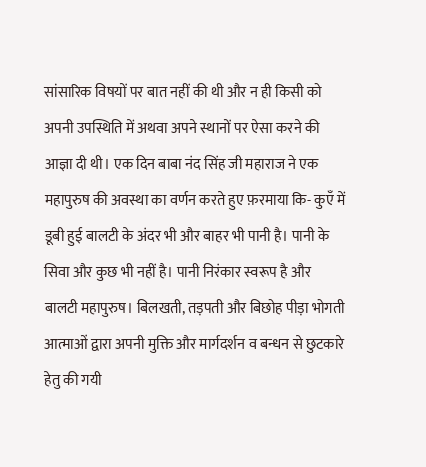सांसारिक विषयों पर बात नहीं की थी और न ही किसी को अपनी उपस्थिति में अथवा अपने स्थानों पर ऐसा करने की आज्ञा दी थी। एक दिन बाबा नंद सिंह जी महाराज ने एक महापुरुष की अवस्था का वर्णन करते हुए फ़रमाया कि- कुएँ में डूबी हुई बालटी के अंदर भी और बाहर भी पानी है। पानी के सिवा और कुछ भी नहीं है। पानी निरंकार स्वरूप है और बालटी महापुरुष। बिलखती, तड़पती और बिछोह पीड़ा भोगती आत्माओं द्वारा अपनी मुक्ति और मार्गदर्शन व बन्धन से छुटकारे हेतु की गयी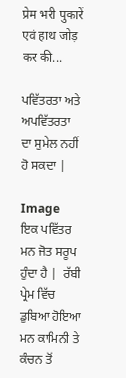प्रेम भरी पुकारें एवं हाथ जोड़ कर की...

ਪਵਿੱਤਰਤਾ ਅਤੇ ਅਪਵਿੱਤਰਤਾ ਦਾ ਸੁਮੇਲ ਨਹੀਂ ਹੋ ਸਕਦਾ |

Image
ਇਕ ਪਵਿੱਤਰ ਮਨ ਜੋਤ ਸਰੂਪ ਹੁੰਦਾ ਹੈ |  ਰੱਬੀ ਪ੍ਰੇਮ ਵਿੱਚ ਡੁਬਿਆ ਹੋਇਆ ਮਨ ਕਾਮਿਨੀ ਤੇ ਕੰਚਨ ਤੋਂ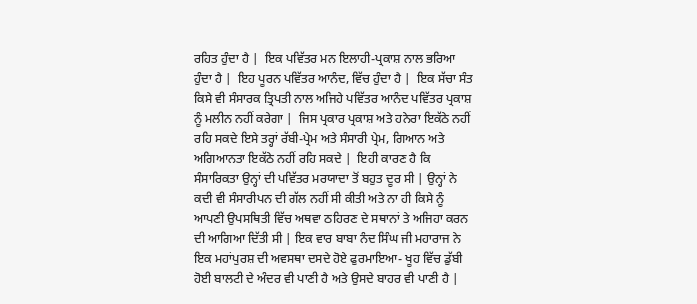ਰਹਿਤ ਹੁੰਦਾ ਹੈ |  ਇਕ ਪਵਿੱਤਰ ਮਨ ਇਲਾਹੀ-ਪ੍ਰਕਾਸ਼ ਨਾਲ ਭਰਿਆ ਹੁੰਦਾ ਹੈ |  ਇਹ ਪੂਰਨ ਪਵਿੱਤਰ ਆਨੰਦ, ਵਿੱਚ ਹੁੰਦਾ ਹੈ |  ਇਕ ਸੱਚਾ ਸੰਤ ਕਿਸੇ ਵੀ ਸੰਸਾਰਕ ਤ੍ਰਿਪਤੀ ਨਾਲ ਅਜਿਹੇ ਪਵਿੱਤਰ ਆਨੰਦ ਪਵਿੱਤਰ ਪ੍ਰਕਾਸ਼ ਨੂੰ ਮਲੀਨ ਨਹੀਂ ਕਰੇਗਾ |  ਜਿਸ ਪ੍ਰਕਾਰ ਪ੍ਰਕਾਸ਼ ਅਤੇ ਹਨੇਰਾ ਇਕੱਠੇ ਨਹੀਂ ਰਹਿ ਸਕਦੇ ਇਸੇ ਤਰ੍ਹਾਂ ਰੱਬੀ-ਪ੍ਰੇਮ ਅਤੇ ਸੰਸਾਰੀ ਪ੍ਰੇਮ, ਗਿਆਨ ਅਤੇ ਅਗਿਆਨਤਾ ਇਕੱਠੇ ਨਹੀਂ ਰਹਿ ਸਕਦੇ |  ਇਹੀ ਕਾਰਣ ਹੈ ਕਿ ਸੰਸਾਰਿਕਤਾ ਉਨ੍ਹਾਂ ਦੀ ਪਵਿੱਤਰ ਮਰਯਾਦਾ ਤੋਂ ਬਹੁਤ ਦੂਰ ਸੀ | ਉਨ੍ਹਾਂ ਨੇ ਕਦੀ ਵੀ ਸੰਸਾਰੀਪਨ ਦੀ ਗੱਲ ਨਹੀਂ ਸੀ ਕੀਤੀ ਅਤੇ ਨਾ ਹੀ ਕਿਸੇ ਨੂੰ ਆਪਣੀ ਉਪਸਥਿਤੀ ਵਿੱਚ ਅਥਵਾ ਠਹਿਰਣ ਦੇ ਸਥਾਨਾਂ ਤੇ ਅਜਿਹਾ ਕਰਨ ਦੀ ਆਗਿਆ ਦਿੱਤੀ ਸੀ | ਇਕ ਵਾਰ ਬਾਬਾ ਨੰਦ ਸਿੰਘ ਜੀ ਮਹਾਰਾਜ ਨੇ ਇਕ ਮਹਾਂਪੁਰਸ਼ ਦੀ ਅਵਸਥਾ ਦਸਦੇ ਹੋਏ ਫੁਰਮਾਇਆ- ਖੂਹ ਵਿੱਚ ਡੁੱਬੀ ਹੋਈ ਬਾਲਟੀ ਦੇ ਅੰਦਰ ਵੀ ਪਾਣੀ ਹੈ ਅਤੇ ਉਸਦੇ ਬਾਹਰ ਵੀ ਪਾਣੀ ਹੈ |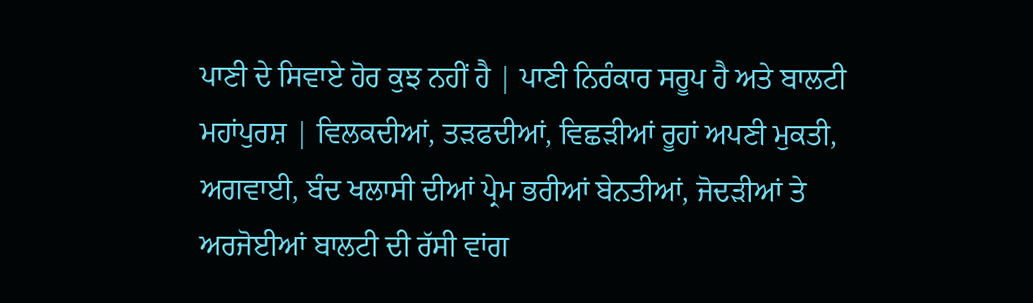ਪਾਣੀ ਦੇ ਸਿਵਾਏ ਹੋਰ ਕੁਝ ਨਹੀਂ ਹੈ | ਪਾਣੀ ਨਿਰੰਕਾਰ ਸਰੂਪ ਹੈ ਅਤੇ ਬਾਲਟੀ ਮਹਾਂਪੁਰਸ਼ | ਵਿਲਕਦੀਆਂ, ਤੜਫਦੀਆਂ, ਵਿਛੜੀਆਂ ਰੂਹਾਂ ਅਪਣੀ ਮੁਕਤੀ, ਅਗਵਾਈ, ਬੰਦ ਖਲਾਸੀ ਦੀਆਂ ਪ੍ਰੇਮ ਭਰੀਆਂ ਬੇਨਤੀਆਂ, ਜੋਦੜੀਆਂ ਤੇ ਅਰਜੋਈਆਂ ਬਾਲਟੀ ਦੀ ਰੱਸੀ ਵਾਂਗ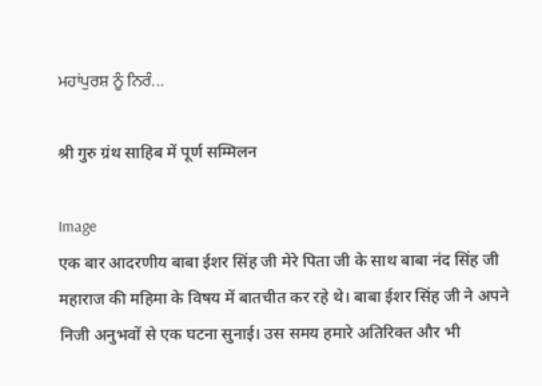ਮਹਾਂਪੁਰਸ਼ ਨੂੰ ਨਿਰੰ...

श्री गुरु ग्रंथ साहिब में पूर्ण सम्मिलन

Image
एक बार आदरणीय बाबा ईशर सिंह जी मेरे पिता जी के साथ बाबा नंद सिंह जी महाराज की महिमा के विषय में बातचीत कर रहे थे। बाबा ईशर सिंह जी ने अपने निजी अनुभवों से एक घटना सुनाई। उस समय हमारे अतिरिक्त और भी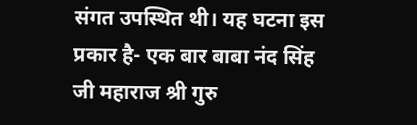संगत उपस्थित थी। यह घटना इस प्रकार है- एक बार बाबा नंद सिंह जी महाराज श्री गुरु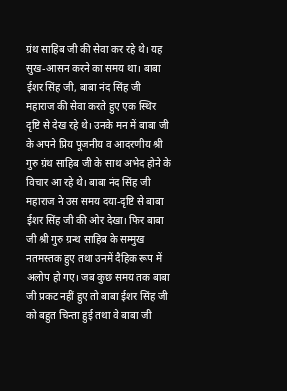ग्रंथ साहिब जी की सेवा कर रहे थे। यह सुख-आसन करने का समय था। बाबा ईशर सिंह जी, बाबा नंद सिंह जी महाराज की सेवा करते हुए एक स्थिर दृष्टि से देख रहे थे। उनके मन में बाबा जी के अपने प्रिय पूजनीय व आदरणीय श्री गुरु ग्रंथ साहिब जी के साथ अभेद होने के विचार आ रहे थे। बाबा नंद सिंह जी महाराज ने उस समय दया-दृष्टि से बाबा ईशर सिंह जी की ओर देखा। फिर बाबा जी श्री गुरु ग्रन्थ साहिब के सम्मुख नतमस्तक हुए तथा उनमें दैहिक रूप में अलोप हो गए। जब कुछ समय तक बाबा जी प्रकट नहीं हुए तो बाबा ईशर सिंह जी को बहुत चिन्ता हुई तथा वे बाबा जी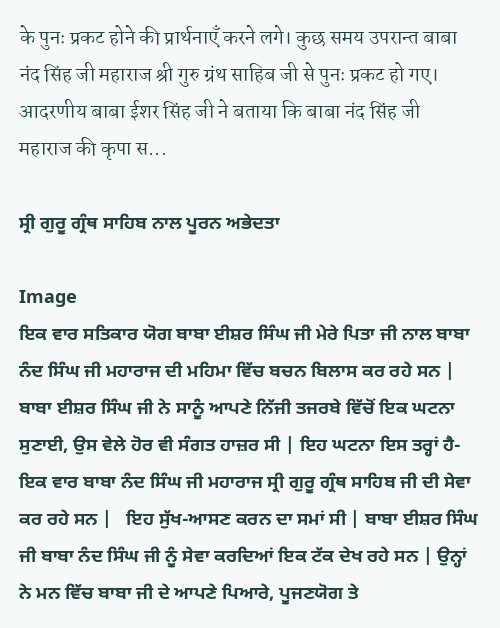के पुनः प्रकट होने की प्रार्थनाएँ करने लगे। कुछ समय उपरान्त बाबा नंद सिंह जी महाराज श्री गुरु ग्रंथ साहिब जी से पुनः प्रकट हो गए। आदरणीय बाबा ईशर सिंह जी ने बताया कि बाबा नंद सिंह जी महाराज की कृपा स...

ਸ੍ਰੀ ਗੁਰੂ ਗ੍ਰੰਥ ਸਾਹਿਬ ਨਾਲ ਪੂਰਨ ਅਭੇਦਤਾ

Image
ਇਕ ਵਾਰ ਸਤਿਕਾਰ ਯੋਗ ਬਾਬਾ ਈਸ਼ਰ ਸਿੰਘ ਜੀ ਮੇਰੇ ਪਿਤਾ ਜੀ ਨਾਲ ਬਾਬਾ ਨੰਦ ਸਿੰਘ ਜੀ ਮਹਾਰਾਜ ਦੀ ਮਹਿਮਾ ਵਿੱਚ ਬਚਨ ਬਿਲਾਸ ਕਰ ਰਹੇ ਸਨ | ਬਾਬਾ ਈਸ਼ਰ ਸਿੰਘ ਜੀ ਨੇ ਸਾਨੂੰ ਆਪਣੇ ਨਿੱਜੀ ਤਜਰਬੇ ਵਿੱਚੋਂ ਇਕ ਘਟਨਾ ਸੁਣਾਈ, ਉਸ ਵੇਲੇ ਹੋਰ ਵੀ ਸੰਗਤ ਹਾਜ਼ਰ ਸੀ | ਇਹ ਘਟਨਾ ਇਸ ਤਰ੍ਹਾਂ ਹੈ- ਇਕ ਵਾਰ ਬਾਬਾ ਨੰਦ ਸਿੰਘ ਜੀ ਮਹਾਰਾਜ ਸ੍ਰੀ ਗੁਰੂ ਗ੍ਰੰਥ ਸਾਹਿਬ ਜੀ ਦੀ ਸੇਵਾ ਕਰ ਰਹੇ ਸਨ |   ਇਹ ਸੁੱਖ-ਆਸਣ ਕਰਨ ਦਾ ਸਮਾਂ ਸੀ | ਬਾਬਾ ਈਸ਼ਰ ਸਿੰਘ ਜੀ ਬਾਬਾ ਨੰਦ ਸਿੰਘ ਜੀ ਨੂੰ ਸੇਵਾ ਕਰਦਿਆਂ ਇਕ ਟੱਕ ਦੇਖ ਰਹੇ ਸਨ | ਉਨ੍ਹਾਂ ਨੇ ਮਨ ਵਿੱਚ ਬਾਬਾ ਜੀ ਦੇ ਆਪਣੇ ਪਿਆਰੇ, ਪੂਜਣਯੋਗ ਤੇ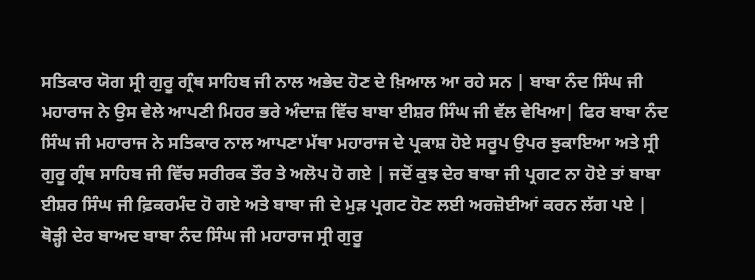ਸਤਿਕਾਰ ਯੋਗ ਸ੍ਰੀ ਗੁਰੂ ਗ੍ਰੰਥ ਸਾਹਿਬ ਜੀ ਨਾਲ ਅਭੇਦ ਹੋਣ ਦੇ ਖ਼ਿਆਲ ਆ ਰਹੇ ਸਨ | ਬਾਬਾ ਨੰਦ ਸਿੰਘ ਜੀ ਮਹਾਰਾਜ ਨੇ ਉਸ ਵੇਲੇ ਆਪਣੀ ਮਿਹਰ ਭਰੇ ਅੰਦਾਜ਼ ਵਿੱਚ ਬਾਬਾ ਈਸ਼ਰ ਸਿੰਘ ਜੀ ਵੱਲ ਵੇਖਿਆ| ਫਿਰ ਬਾਬਾ ਨੰਦ ਸਿੰਘ ਜੀ ਮਹਾਰਾਜ ਨੇ ਸਤਿਕਾਰ ਨਾਲ ਆਪਣਾ ਮੱਥਾ ਮਹਾਰਾਜ ਦੇ ਪ੍ਰਕਾਸ਼ ਹੋਏ ਸਰੂਪ ਉਪਰ ਝੁਕਾਇਆ ਅਤੇ ਸ੍ਰੀ ਗੁਰੂ ਗ੍ਰੰਥ ਸਾਹਿਬ ਜੀ ਵਿੱਚ ਸਰੀਰਕ ਤੌਰ ਤੇ ਅਲੋਪ ਹੋ ਗਏ | ਜਦੋਂ ਕੁਝ ਦੇਰ ਬਾਬਾ ਜੀ ਪ੍ਰਗਟ ਨਾ ਹੋਏ ਤਾਂ ਬਾਬਾ ਈਸ਼ਰ ਸਿੰਘ ਜੀ ਫ਼ਿਕਰਮੰਦ ਹੋ ਗਏ ਅਤੇ ਬਾਬਾ ਜੀ ਦੇ ਮੁੜ ਪ੍ਰਗਟ ਹੋਣ ਲਈ ਅਰਜ਼ੋਈਆਂ ਕਰਨ ਲੱਗ ਪਏ | ਥੋੜ੍ਹੀ ਦੇਰ ਬਾਅਦ ਬਾਬਾ ਨੰਦ ਸਿੰਘ ਜੀ ਮਹਾਰਾਜ ਸ੍ਰੀ ਗੁਰੂ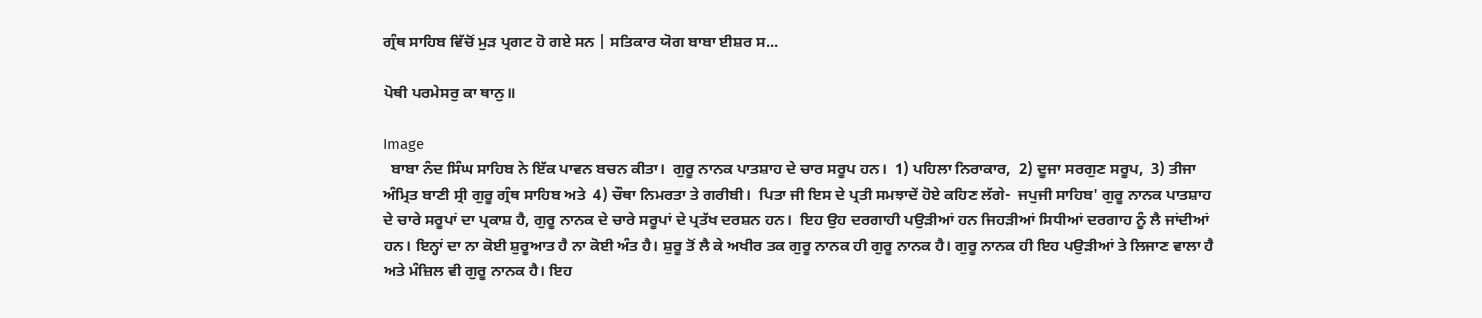ਗ੍ਰੰਥ ਸਾਹਿਬ ਵਿੱਚੋਂ ਮੁੜ ਪ੍ਰਗਟ ਹੋ ਗਏ ਸਨ | ਸਤਿਕਾਰ ਯੋਗ ਬਾਬਾ ਈਸ਼ਰ ਸ...

ਪੋਥੀ ਪਰਮੇਸਰੁ ਕਾ ਥਾਨੁ॥

Image
  ਬਾਬਾ ਨੰਦ ਸਿੰਘ ਸਾਹਿਬ ਨੇ ਇੱਕ ਪਾਵਨ ਬਚਨ ਕੀਤਾ।  ਗੁਰੂ ਨਾਨਕ ਪਾਤਸ਼ਾਹ ਦੇ ਚਾਰ ਸਰੂਪ ਹਨ।  1) ਪਹਿਲਾ ਨਿਰਾਕਾਰ,  2) ਦੂਜਾ ਸਰਗੁਣ ਸਰੂਪ,  3) ਤੀਜਾ ਅੰਮ੍ਰਿਤ ਬਾਣੀ ਸ੍ਰੀ ਗੁਰੂ ਗ੍ਰੰਥ ਸਾਹਿਬ ਅਤੇ  4) ਚੌਥਾ ਨਿਮਰਤਾ ਤੇ ਗਰੀਬੀ।  ਪਿਤਾ ਜੀ ਇਸ ਦੇ ਪ੍ਰਤੀ ਸਮਝਾਦੇਂ ਹੋਏ ਕਹਿਣ ਲੱਗੇ-  ਜਪੁਜੀ ਸਾਹਿਬ' ਗੁਰੂ ਨਾਨਕ ਪਾਤਸ਼ਾਹ ਦੇ ਚਾਰੇ ਸਰੂਪਾਂ ਦਾ ਪ੍ਰਕਾਸ਼ ਹੈ, ਗੁਰੂ ਨਾਨਕ ਦੇ ਚਾਰੇ ਸਰੂਪਾਂ ਦੇ ਪ੍ਰਤੱਖ ਦਰਸ਼ਨ ਹਨ।  ਇਹ ਉਹ ਦਰਗਾਹੀ ਪਉੜੀਆਂ ਹਨ ਜਿਹੜੀਆਂ ਸਿਧੀਆਂ ਦਰਗਾਹ ਨੂੰ ਲੈ ਜਾਂਦੀਆਂ ਹਨ। ਇਨ੍ਹਾਂ ਦਾ ਨਾ ਕੋਈ ਸ਼ੁਰੂਆਤ ਹੈ ਨਾ ਕੋਈ ਅੰਤ ਹੈ। ਸ਼ੁਰੂ ਤੋਂ ਲੈ ਕੇ ਅਖੀਰ ਤਕ ਗੁਰੂ ਨਾਨਕ ਹੀ ਗੁਰੂ ਨਾਨਕ ਹੈ। ਗੁਰੂ ਨਾਨਕ ਹੀ ਇਹ ਪਉੜੀਆਂ ਤੇ ਲਿਜਾਣ ਵਾਲਾ ਹੈ ਅਤੇ ਮੰਜ਼ਿਲ ਵੀ ਗੁਰੂ ਨਾਨਕ ਹੈ। ਇਹ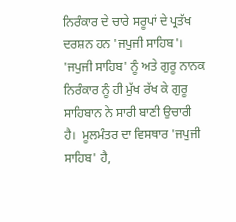ਨਿਰੰਕਾਰ ਦੇ ਚਾਰੇ ਸਰੂਪਾਂ ਦੇ ਪ੍ਰਤੱਖ ਦਰਸ਼ਨ ਹਨ 'ਜਪੁਜੀ ਸਾਹਿਬ'।  'ਜਪੁਜੀ ਸਾਹਿਬ' ਨੂੰ ਅਤੇ ਗੁਰੂ ਨਾਨਕ ਨਿਰੰਕਾਰ ਨੂੰ ਹੀ ਮੁੱਖ ਰੱਖ ਕੇ ਗੁਰੂ ਸਾਹਿਬਾਨ ਨੇ ਸਾਰੀ ਬਾਣੀ ਉਚਾਰੀ ਹੈ।  ਮੂਲਮੰਤਰ ਦਾ ਵਿਸਥਾਰ 'ਜਪੁਜੀ ਸਾਹਿਬ' ਹੈ,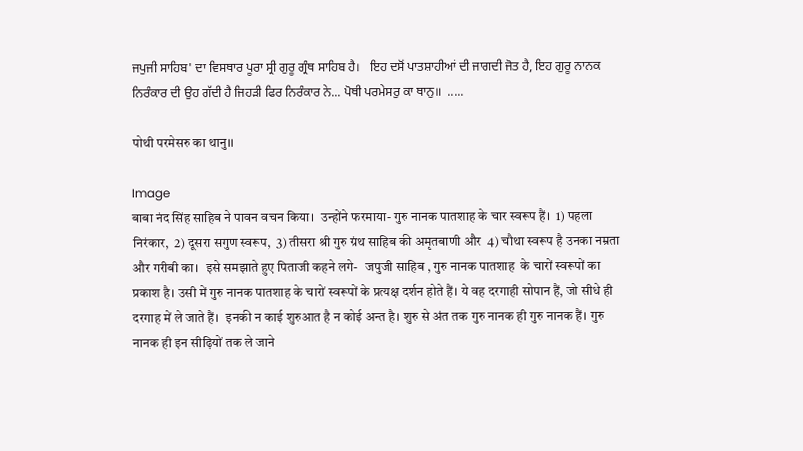ਜਪੁਜੀ ਸਾਹਿਬ' ਦਾ ਵਿਸਥਾਰ ਪੂਰਾ ਸ੍ਰੀ ਗੁਰੂ ਗ੍ਰੰਥ ਸਾਹਿਬ ਹੈ।   ਇਹ ਦਸੋਂ ਪਾਤਸ਼ਾਹੀਆਂ ਦੀ ਜਾਗਦੀ ਜੋਤ ਹੈ, ਇਹ ਗੁਰੂ ਨਾਨਕ ਨਿਰੰਕਾਰ ਦੀ ਉਹ ਗੱਦੀ ਹੈ ਜਿਹੜੀ ਫਿਰ ਨਿਰੰਕਾਰ ਨੇ... ਪੋਥੀ ਪਰਮੇਸਰੁ ਕਾ ਥਾਨੁ॥  .....

पोथी परमेसरु का थानु।।

Image
बाबा नंद सिंह साहिब ने पावन वचन किया।  उन्होंने फरमाया- गुरु नानक पातशाह के चार स्वरूप हैं।  1) पहला निरंकार,  2) दूसरा सगुण स्वरूप,  3) तीसरा श्री गुरु ग्रंथ साहिब की अमृतबाणी और  4) चौथा स्वरूप है उनका नम्रता और गरीबी का।  इसे समझाते हुए पिताजी कहने लगे-   जपुजी साहिब , गुरु नानक पातशाह  के चारों स्वरूपों का प्रकाश है। उसी में गुरु नानक पातशाह के चारों स्वरूपों के प्रत्यक्ष दर्शन होते हैं। ये वह दरगाही सोपान हैं, जो सीधे ही दरगाह में ले जाते हैं।  इनकी न काई शुरुआत है न कोई अन्त है। शुरु से अंत तक गुरु नानक ही गुरु नानक हैं। गुरु नानक ही इन सीढ़ियों तक ले जाने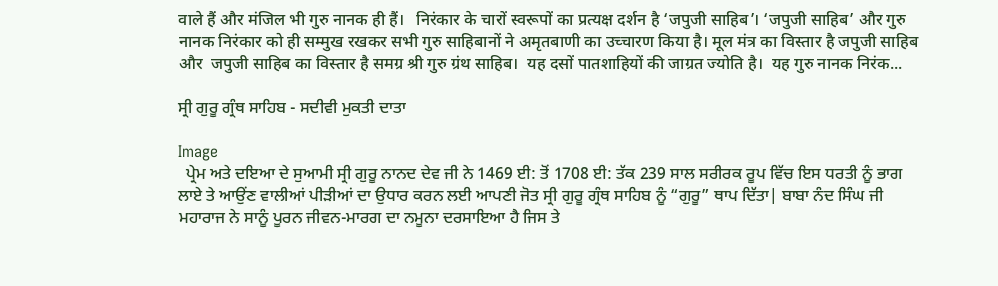वाले हैं और मंजिल भी गुरु नानक ही हैं।   निरंकार के चारों स्वरूपों का प्रत्यक्ष दर्शन है ‘जपुजी साहिब’। ‘जपुजी साहिब’ और गुरु नानक निरंकार को ही सम्मुख रखकर सभी गुरु साहिबानों ने अमृतबाणी का उच्चारण किया है। मूल मंत्र का विस्तार है जपुजी साहिब और  जपुजी साहिब का विस्तार है समग्र श्री गुरु ग्रंथ साहिब।  यह दसों पातशाहियों की जाग्रत ज्योति है।  यह गुरु नानक निरंक...

ਸ੍ਰੀ ਗੁਰੂ ਗ੍ਰੰਥ ਸਾਹਿਬ - ਸਦੀਵੀ ਮੁਕਤੀ ਦਾਤਾ

Image
  ਪ੍ਰੇਮ ਅਤੇ ਦਇਆ ਦੇ ਸੁਆਮੀ ਸ੍ਰੀ ਗੁਰੂ ਨਾਨਦ ਦੇਵ ਜੀ ਨੇ 1469 ਈ: ਤੋਂ 1708 ਈ: ਤੱਕ 239 ਸਾਲ ਸਰੀਰਕ ਰੂਪ ਵਿੱਚ ਇਸ ਧਰਤੀ ਨੂੰ ਭਾਗ ਲਾਏ ਤੇ ਆਉਂਣ ਵਾਲੀਆਂ ਪੀੜੀਆਂ ਦਾ ਉਧਾਰ ਕਰਨ ਲਈ ਆਪਣੀ ਜੋਤ ਸ੍ਰੀ ਗੁਰੂ ਗ੍ਰੰਥ ਸਾਹਿਬ ਨੂੰ “ਗੁਰੂ” ਥਾਪ ਦਿੱਤਾ| ਬਾਬਾ ਨੰਦ ਸਿੰਘ ਜੀ ਮਹਾਰਾਜ ਨੇ ਸਾਨੂੰ ਪੂਰਨ ਜੀਵਨ-ਮਾਰਗ ਦਾ ਨਮੂਨਾ ਦਰਸਾਇਆ ਹੈ ਜਿਸ ਤੇ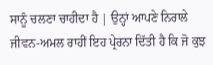ਸਾਨੂੰ ਚਲਣਾ ਚਾਹੀਦਾ ਹੈ | ਉਨ੍ਹਾਂ ਆਪਣੇ ਨਿਰਾਲੇ ਜੀਵਨ-ਅਮਲ ਰਾਹੀਂ ਇਹ ਪ੍ਰੇਰਨਾ ਦਿੱਤੀ ਹੈ ਕਿ ਜੋ ਕੁਝ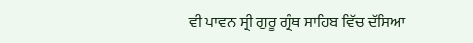ਵੀ ਪਾਵਨ ਸ੍ਰੀ ਗੁਰੂ ਗ੍ਰੰਥ ਸਾਹਿਬ ਵਿੱਚ ਦੱਸਿਆ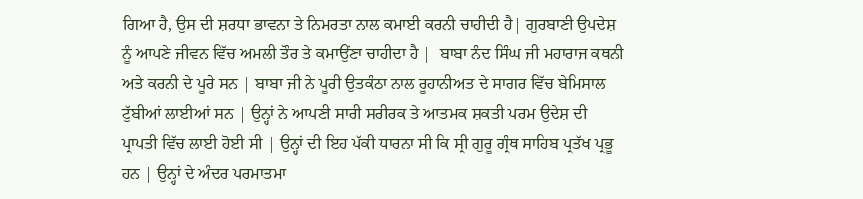ਗਿਆ ਹੈ, ਉਸ ਦੀ ਸ਼ਰਧਾ ਭਾਵਨਾ ਤੇ ਨਿਮਰਤਾ ਨਾਲ ਕਮਾਈ ਕਰਨੀ ਚਾਹੀਦੀ ਹੈ| ਗੁਰਬਾਣੀ ਉਪਦੇਸ਼ ਨੂੰ ਆਪਣੇ ਜੀਵਨ ਵਿੱਚ ਅਮਲੀ ਤੌਰ ਤੇ ਕਮਾਉਂਣਾ ਚਾਹੀਦਾ ਹੈ |  ਬਾਬਾ ਨੰਦ ਸਿੰਘ ਜੀ ਮਹਾਰਾਜ ਕਥਨੀ ਅਤੇ ਕਰਨੀ ਦੇ ਪੂਰੇ ਸਨ | ਬਾਬਾ ਜੀ ਨੇ ਪੂਰੀ ਉਤਕੰਠਾ ਨਾਲ ਰੂਹਾਨੀਅਤ ਦੇ ਸਾਗਰ ਵਿੱਚ ਬੇਮਿਸਾਲ ਟੁੱਬੀਆਂ ਲਾਈਆਂ ਸਨ | ਉਨ੍ਹਾਂ ਨੇ ਆਪਣੀ ਸਾਰੀ ਸਰੀਰਕ ਤੇ ਆਤਮਕ ਸ਼ਕਤੀ ਪਰਮ ਉਦੇਸ਼ ਦੀ ਪ੍ਰਾਪਤੀ ਵਿੱਚ ਲਾਈ ਹੋਈ ਸੀ | ਉਨ੍ਹਾਂ ਦੀ ਇਹ ਪੱਕੀ ਧਾਰਨਾ ਸੀ ਕਿ ਸ੍ਰੀ ਗੁਰੂ ਗ੍ਰੰਥ ਸਾਹਿਬ ਪ੍ਰਤੱਖ ਪ੍ਰਭੂ ਹਨ | ਉਨ੍ਹਾਂ ਦੇ ਅੰਦਰ ਪਰਮਾਤਮਾ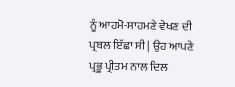ਨੂੰ ਆਹਮੋ-ਸਾਹਮਣੇ ਵੇਖਣ ਦੀ ਪ੍ਰਬਲ ਇੱਛਾ ਸੀ | ਉਹ ਆਪਣੇ ਪ੍ਰਭੂ ਪ੍ਰੀਤਮ ਨਾਲ ਦਿਲ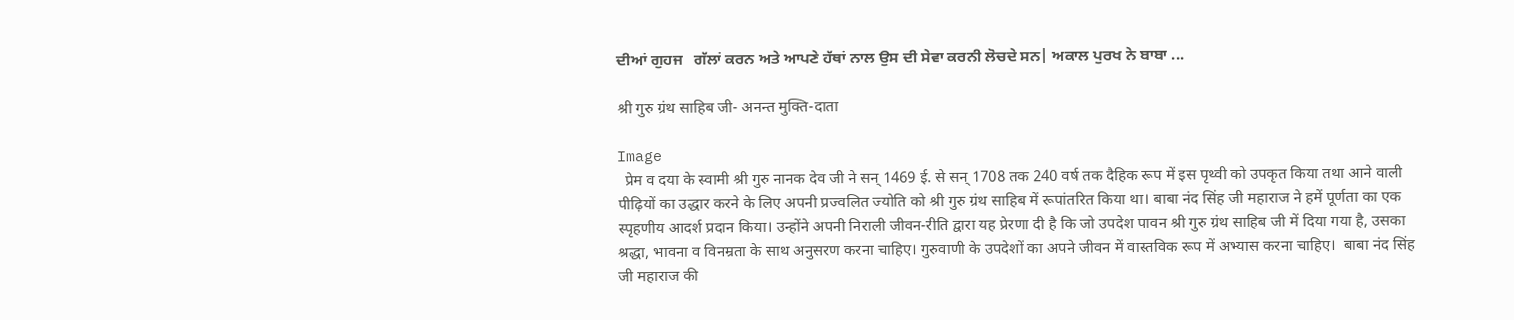ਦੀਆਂ ਗੁਹਜ   ਗੱਲਾਂ ਕਰਨ ਅਤੇ ਆਪਣੇ ਹੱਥਾਂ ਨਾਲ ਉਸ ਦੀ ਸੇਵਾ ਕਰਨੀ ਲੋਚਦੇ ਸਨ| ਅਕਾਲ ਪੁਰਖ ਨੇ ਬਾਬਾ ...

श्री गुरु ग्रंथ साहिब जी- अनन्त मुक्ति-दाता

Image
  प्रेम व दया के स्वामी श्री गुरु नानक देव जी ने सन् 1469 ई. से सन् 1708 तक 240 वर्ष तक दैहिक रूप में इस पृथ्वी को उपकृत किया तथा आने वाली पीढ़ियों का उद्धार करने के लिए अपनी प्रज्वलित ज्योति को श्री गुरु ग्रंथ साहिब में रूपांतरित किया था। बाबा नंद सिंह जी महाराज ने हमें पूर्णता का एक स्पृहणीय आदर्श प्रदान किया। उन्होंने अपनी निराली जीवन-रीति द्वारा यह प्रेरणा दी है कि जो उपदेश पावन श्री गुरु ग्रंथ साहिब जी में दिया गया है, उसका श्रद्धा, भावना व विनम्रता के साथ अनुसरण करना चाहिए। गुरुवाणी के उपदेशों का अपने जीवन में वास्तविक रूप में अभ्यास करना चाहिए।  बाबा नंद सिंह जी महाराज की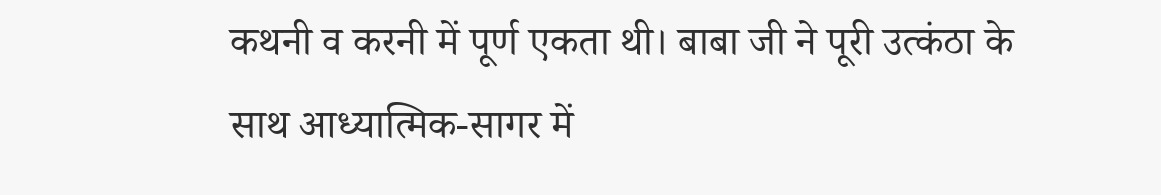कथनी व करनी में पूर्ण एकता थी। बाबा जी ने पूरी उत्कंठा के साथ आध्यात्मिक-सागर में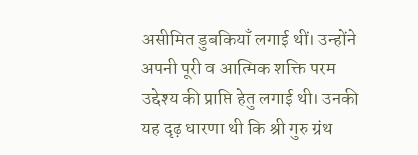असीमित डुबकियाँ लगाई थीं। उन्होंने अपनी पूरी व आत्मिक शक्ति परम उद्देश्य की प्राप्ति हेतु लगाई थी। उनकी यह दृढ़ धारणा थी कि श्री गुरु ग्रंथ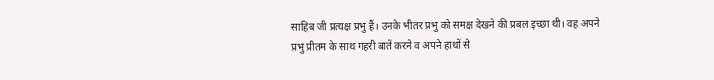साहिब जी प्रत्यक्ष प्रभु हैं। उनके भीतर प्रभु को समक्ष देखने की प्रबल इच्छा थी। वह अपने प्रभु प्रीतम के साथ गहरी बातें करने व अपने हाथों से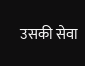उसकी सेवा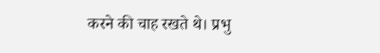करने की चाह रखते थे। प्रभु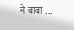ने बाबा ...